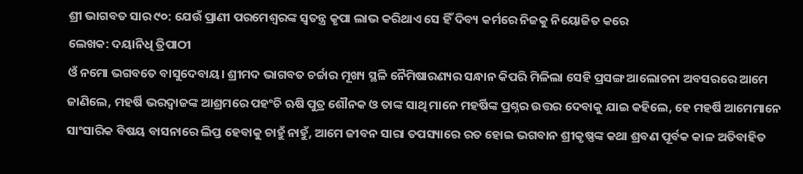ଶ୍ରୀ ଭାଗବତ ସାର ୯୦: ଯେଉଁ ପ୍ରାଣୀ ପରମେଶ୍ୱରଙ୍କ ସ୍ୱତନ୍ତ୍ର କୃପା ଲାଭ କରିଥାଏ ସେ ହିଁ ଦିବ୍ୟ କର୍ମରେ ନିଜକୁ ନିୟୋଜିତ କରେ
ଲେଖକ: ଦୟାନିଧି ତ୍ରିପାଠୀ
ଓଁ ନମୋ ଭଗବତେ ବାସୁଦେବାୟ। ଶ୍ରୀମଦ ଭାଗବତ ଚର୍ଚ୍ଚାର ମୂଖ୍ୟ ସ୍ଥଳି ନୈମିଷାରଣ୍ୟର ସନ୍ଧାନ କିପରି ମିଳିଲା ସେହି ପ୍ରସଙ୍ଗ ଆଲୋଚନା ଅବସରରେ ଆମେ ଜାଣିଲେ, ମହର୍ଷି ଭରଦ୍ୱାଜଙ୍କ ଆଶ୍ରମରେ ପହଂଚି ଋଷି ପୁତ୍ର ଶୌନକ ଓ ତାଙ୍କ ସାଥି ମାନେ ମହର୍ଷିଙ୍କ ପ୍ରଶ୍ନର ଉତ୍ତର ଦେବାକୁ ଯାଇ କହିଲେ, ହେ ମହର୍ଷି ଆମେମାନେ ସାଂସାରିକ ବିଷୟ ବାସନାରେ ଲିପ୍ତ ହେବାକୁ ଚାହୁଁ ନାହୁଁ, ଆମେ ଜୀବନ ସାରା ତପସ୍ୟାରେ ରତ ହୋଇ ଭଗବାନ ଶ୍ରୀକୃଷ୍ଣଙ୍କ କଥା ଶ୍ରବଣ ପୂର୍ବକ କାଳ ଅତିବାହିତ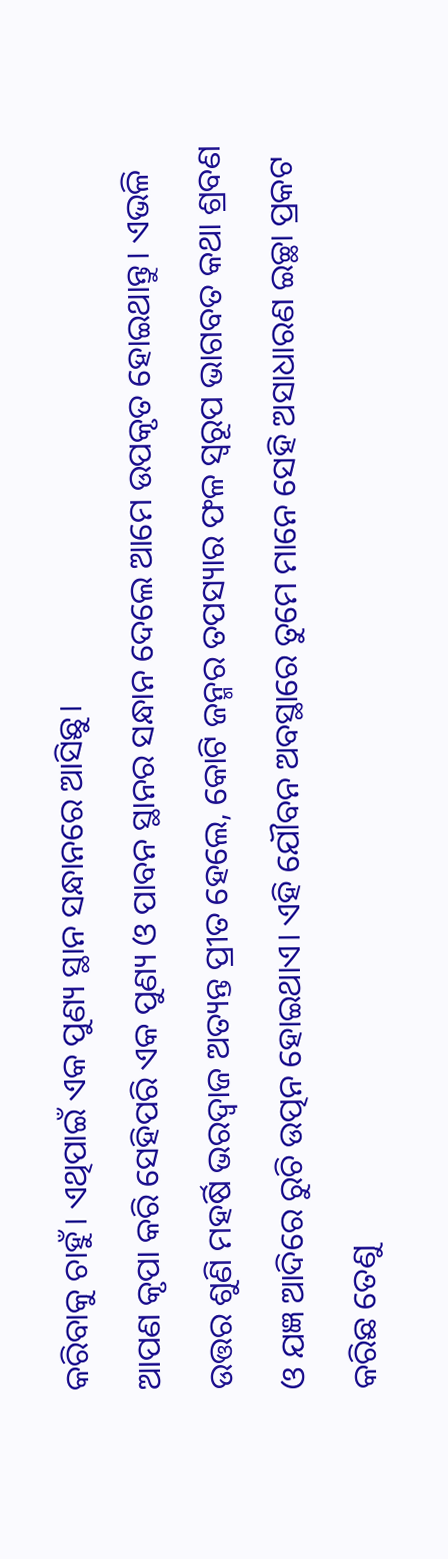କରିବାକୁ ଚାହୁଁ। ଏଥିପାଇଁ ଏକ ପୁଣ୍ୟ ସ୍ଥାନ ସନ୍ଧାନରେ ଆସିଛୁ।
ଆପଣ କୃପା କରି ସେହିପରି ଏକ ପୁଣ୍ୟ ଓ ପାବନ ସ୍ଥାନର ସନ୍ଧାନ ଦେଲେ ଆମେ ଉପକୃତ ହୋଇଥାନ୍ତୁ। ଏଭଳି ଉତ୍ତର ଶୁଣି ମହର୍ଷି ଭରଦ୍ୱାଜ ଅତ୍ୟନ୍ତ ପ୍ରୀତ ହେଲେ, କୋଟି ଜନ୍ମର ତପସ୍ୟାର ଫଳ ସ୍ୱରୂପ ଭାଗବତ କଥା ଶ୍ରବଣ ଓ ଯଜ୍ଞ ଆଦିରେ ରୁଚି ଉତ୍ପନ ହୋଇଥାଏ। ଏହି ଯୌବନ ଅବସ୍ଥାରେ ତୁମେ ମାନେ ସେହି ଅସାଧାରଣ ଇଚ୍ଛା ପ୍ରକଟ କରିଛ ତେଣୁ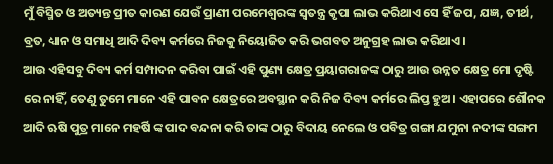ମୁଁ ବିସ୍ମିତ ଓ ଅତ୍ୟନ୍ତ ପ୍ରୀତ କାରଣ ଯେଉଁ ପ୍ରାଣୀ ପରମେଶ୍ୱରଙ୍କ ସ୍ୱତନ୍ତ୍ର କୃପା ଲାଭ କରିଥାଏ ସେ ହିଁ ଜପ, ଯଜ୍ଞ, ତୀର୍ଥ, ବ୍ରତ, ଧ୍ୟାନ ଓ ସମାଧି ଆଦି ଦିବ୍ୟ କର୍ମରେ ନିଜକୁ ନିୟୋଜିତ କରି ଭଗବତ ଅନୁଗ୍ରହ ଲାଭ କରିଥାଏ।
ଆଉ ଏହିସବୁ ଦିବ୍ୟ କର୍ମ ସମ୍ପାଦନ କରିବା ପାଇଁ ଏହି ପୁଣ୍ୟ କ୍ଷେତ୍ର ପ୍ରୟାଗରାଜଙ୍କ ଠାରୁ ଆଉ ଉନ୍ନତ କ୍ଷେତ୍ର ମୋ ଦୃଷ୍ଟି ରେ ନାହିଁ, ତେଣୁ ତୁମେ ମାନେ ଏହି ପାବନ କ୍ଷେତ୍ରରେ ଅବସ୍ଥାନ କରି ନିଜ ଦିବ୍ୟ କର୍ମରେ ଲିପ୍ତ ହୁଅ। ଏହାପରେ ଶୌନକ ଆଦି ଋଷି ପୁତ୍ର ମାନେ ମହର୍ଷି ଙ୍କ ପାଦ ବନ୍ଦନା କରି ତାଙ୍କ ଠାରୁ ବିଦାୟ ନେଲେ ଓ ପବିତ୍ର ଗଙ୍ଗା ଯମୁନା ନଦୀଙ୍କ ସଙ୍ଗମ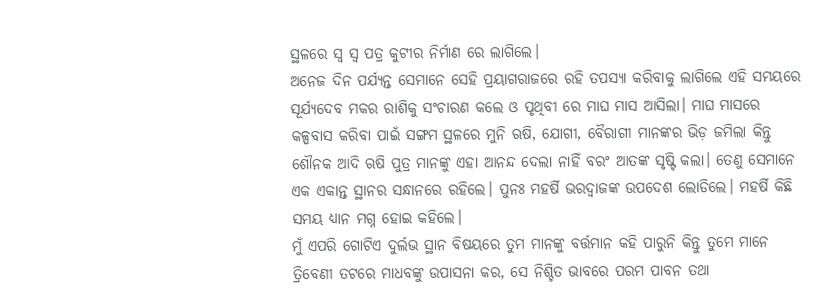ସ୍ଥଳରେ ସ୍ୱ ସ୍ୱ ପତ୍ର କୁଟୀର ନିର୍ମାଣ ରେ ଲାଗିଲେ।
ଅନେଜ ଦିନ ପର୍ଯ୍ୟନ୍ତ ସେମାନେ ସେହି ପ୍ରୟାଗରାଜରେ ରହି ତପସ୍ୟା କରିବାକୁ ଲାଗିଲେ ଏହି ସମୟରେ ସୂର୍ଯ୍ୟଦେବ ମକର ରାଶିକୁ ସଂଚାରଣ କଲେ ଓ ପୃଥିବୀ ରେ ମାଘ ମାସ ଆସିଲା। ମାଘ ମାସରେ କଳ୍ପବାସ କରିବା ପାଇଁ ସଙ୍ଗମ ସ୍ଥଳରେ ମୁନି ଋଷି, ଯୋଗୀ, ବୈରାଗୀ ମାନଙ୍କର ଭିଡ଼ ଜମିଲା କିନ୍ତୁ ଶୌନକ ଆଦି ଋଷି ପୁତ୍ର ମାନଙ୍କୁ ଏହା ଆନନ୍ଦ ଦେଲା ନାହିଁ ବରଂ ଆତଙ୍କ ସୃଷ୍ଟି କଲା। ତେଣୁ ସେମାନେ ଏକ ଏକାନ୍ତ ସ୍ଥାନର ସନ୍ଧାନରେ ରହିଲେ। ପୁନଃ ମହର୍ଷି ଭରଦ୍ୱାଜଙ୍କ ଉପଦେଶ ଲୋଡିଲେ। ମହର୍ଷି କିଛି ସମୟ ଧ୍ୟାନ ମଗ୍ନ ହୋଇ କହିଲେ।
ମୁଁ ଏପରି ଗୋଟିଏ ଦୁର୍ଲଭ ସ୍ଥାନ ବିଷୟରେ ତୁମ ମାନଙ୍କୁ ବର୍ତ୍ତମାନ କହି ପାରୁନି କିନ୍ତୁ ତୁମେ ମାନେ ତ୍ରିବେଣୀ ତଟରେ ମାଧବଙ୍କୁ ଉପାସନା କର, ସେ ନିଶ୍ଚିତ ଭାବରେ ପରମ ପାବନ ତଥା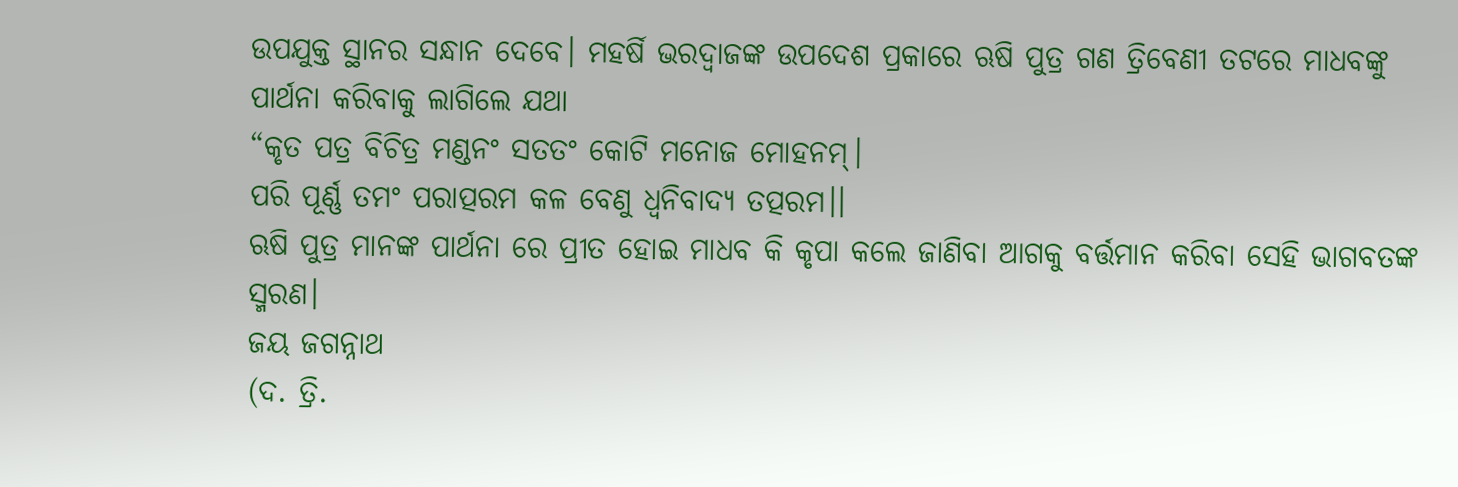ଉପଯୁକ୍ତ ସ୍ଥାନର ସନ୍ଧାନ ଦେବେ। ମହର୍ଷି ଭରଦ୍ୱାଜଙ୍କ ଉପଦେଶ ପ୍ରକାରେ ଋଷି ପୁତ୍ର ଗଣ ତ୍ରିବେଣୀ ତଟରେ ମାଧବଙ୍କୁ ପାର୍ଥନା କରିବାକୁ ଲାଗିଲେ ଯଥା
“କୃତ ପତ୍ର ବିଚିତ୍ର ମଣ୍ଡନଂ ସତତଂ କୋଟି ମନୋଜ ମୋହନମ୍।
ପରି ପୂର୍ଣ୍ଣ ତମଂ ପରାତ୍ପରମ କଳ ବେଣୁ ଧ୍ୱନିବାଦ୍ୟ ତତ୍ପରମ।।
ଋଷି ପୁତ୍ର ମାନଙ୍କ ପାର୍ଥନା ରେ ପ୍ରୀତ ହୋଇ ମାଧବ କି କୃପା କଲେ ଜାଣିବା ଆଗକୁ ବର୍ତ୍ତମାନ କରିବା ସେହି ଭାଗବତଙ୍କ ସ୍ମରଣ।
ଜୟ ଜଗନ୍ନାଥ
(ଦ. ତ୍ରି.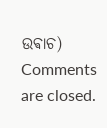ଉଵାଚ)
Comments are closed.